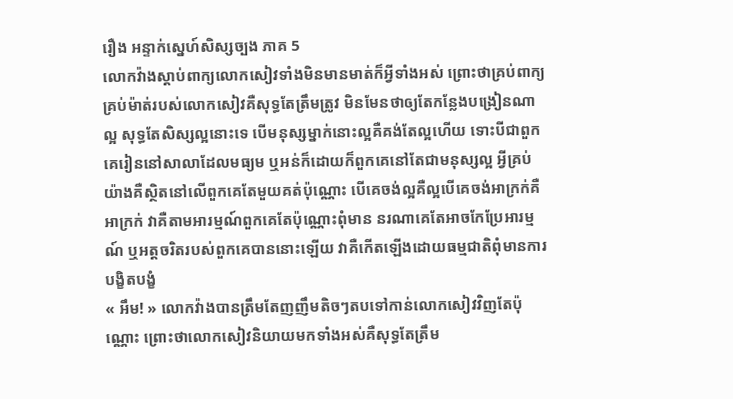រឿង អន្ទាក់ស្នេហ៍សិស្សច្បង ភាគ 5
លោកវ៉ាងស្ដាប់ពាក្យលោកសៀវទាំងមិនមានមាត់ក៏អ្វីទាំងអស់ ព្រោះថាគ្រប់ពាក្យគ្រប់ម៉ាត់របស់លោកសៀវគឺសុទ្ធតែត្រឹមត្រូវ មិនមែនថាឲ្យតែកន្លែងបង្រៀនណាល្អ សុទ្ធតែសិស្សល្អនោះទេ បើមនុស្សម្នាក់នោះល្អគឺគង់តែល្អហើយ ទោះបីជាពួកគេរៀននៅសាលាដែលមធ្យម ឬអន់ក៏ដោយក៏ពួកគេនៅតែជាមនុស្សល្អ អ្វីគ្រប់យ៉ាងគឺស្ថិតនៅលើពួកគេតែមួយគត់ប៉ុណ្ណោះ បើគេចង់ល្អគឺល្អបើគេចង់អាក្រក់គឺអាក្រក់ វាគឺតាមអារម្មណ៍ពួកគេតែប៉ុណ្ណោះពុំមាន នរណាគេតែអាចកែប្រែអារម្មណ៍ ឬអត្តចរិតរបស់ពួកគេបាននោះឡើយ វាគឺកើតឡើងដោយធម្មជាតិពុំមានការបង្ខិតបង្ខំ
« អឹម! » លោកវ៉ាងបានត្រឹមតែញញឹមតិចៗតបទៅកាន់លោកសៀវវិញតែប៉ុណ្ណោះ ព្រោះថាលោកសៀវនិយាយមកទាំងអស់គឺសុទ្ធតែត្រឹម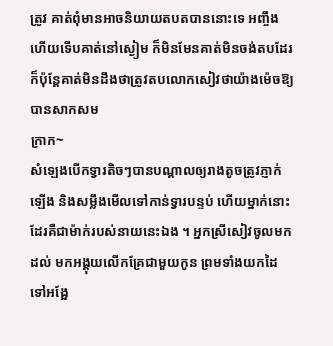ត្រូវ គាត់ពុំមានអាចនិយាយតបតបាននោះទេ អញ្ចឹងហើយទើបគាត់នៅស្ងៀម ក៏មិនមែនគាត់មិនចង់តបដែរក៏ប៉ុន្តែគាត់មិនដឹងថាត្រូវតបលោកសៀវថាយ៉ាងម៉េចឱ្យបានសាកសម
ក្រាក~
សំឡេងបើកទ្វារតិចៗបានបណ្ដាលឲ្យរាងតូចត្រូវភ្ញាក់ឡើង និងសម្លឹងមើលទៅកាន់ទ្វារបន្ទប់ ហើយម្នាក់នោះដែរគឺជាម៉ាក់របស់នាយនេះឯង ។ អ្នកស្រីសៀវចូលមកដល់ មកអង្គុយលើកគ្រែជាមួយកូន ព្រមទាំងយកដៃទៅអង្អែ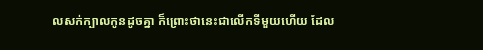លសក់ក្បាលកូនដូចគ្នា ក៏ព្រោះថានេះជាលើកទីមួយហើយ ដែល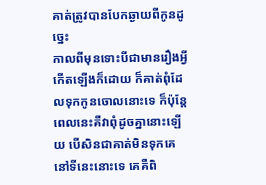គាត់ត្រូវបានបែកឆ្ងាយពីកូនដូច្នេះ
កាលពីមុនទោះបីជាមានរឿងអ្វីកើតឡើងក៏ដោយ ក៏គាត់ពុំដែលទុកកូនចោលនោះទេ ក៏ប៉ុន្តែពេលនេះគឺវាពុំដូចគ្នានោះឡើយ បើសិនជាគាត់មិនទុកគេនៅទីនេះនោះទេ គេគឺពិ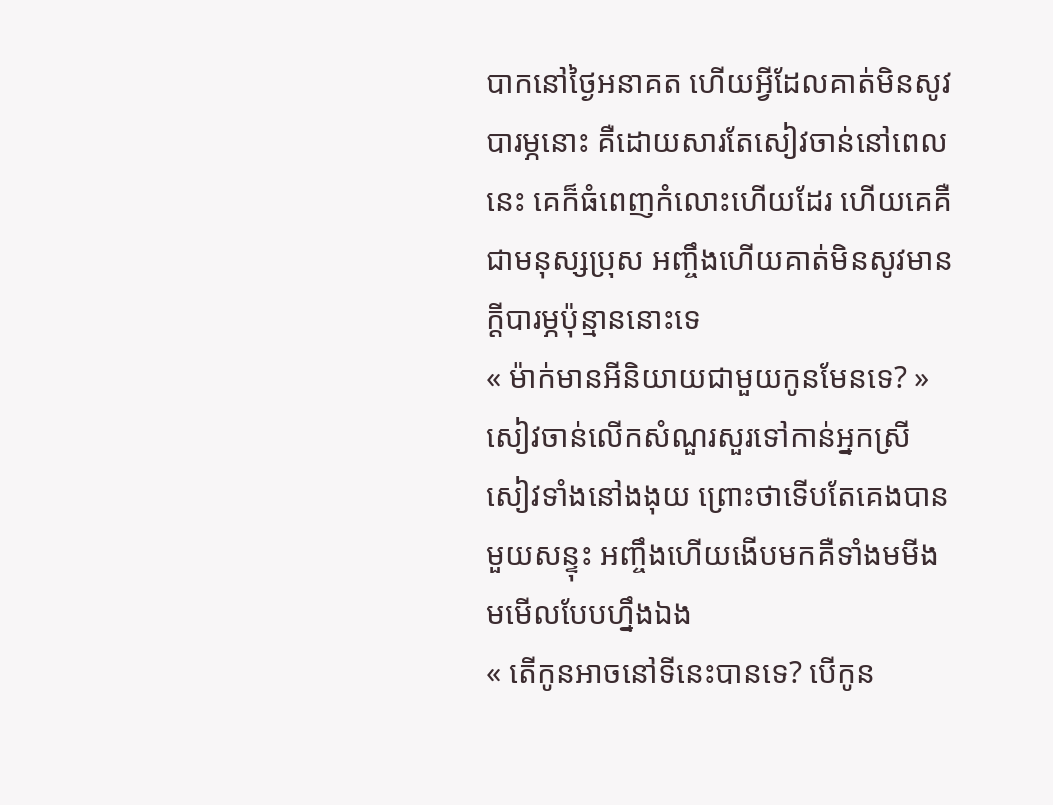បាកនៅថ្ងៃអនាគត ហើយអ្វីដែលគាត់មិនសូវបារម្ភនោះ គឺដោយសារតែសៀវចាន់នៅពេលនេះ គេក៏ធំពេញកំលោះហើយដែរ ហើយគេគឺជាមនុស្សប្រុស អញ្ចឹងហើយគាត់មិនសូវមានក្ដីបារម្ភប៉ុន្មាននោះទេ
« ម៉ាក់មានអីនិយាយជាមួយកូនមែនទេ? » សៀវចាន់លើកសំណួរសួរទៅកាន់អ្នកស្រីសៀវទាំងនៅងងុយ ព្រោះថាទើបតែគេងបានមួយសន្ទុះ អញ្ចឹងហើយងើបមកគឺទាំងមមីងមមើលបែបហ្នឹងឯង
« តើកូនអាចនៅទីនេះបានទេ? បើកូន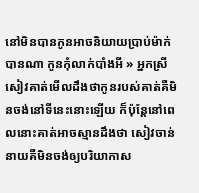នៅមិនបានកូនអាចនិយាយប្រាប់ម៉ាក់បានណា កូនកុំលាក់បាំងអី » អ្នកស្រីសៀវគាត់មើលដឹងថាកូនរបស់គាត់គឺមិនចង់នៅទីនេះនោះឡើយ ក៏ប៉ុន្តែនៅពេលនោះគាត់អាចស្មានដឹងថា សៀវចាន់នាយគឺមិនចង់ឲ្យបរិយាកាស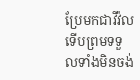ប្រែមកជាវីវ៉ល ទើបព្រមទទួលទាំងមិនចង់